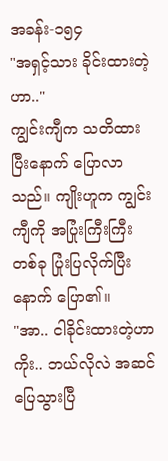အခန်း-၁၅၄
"အရှင့်သား ခိုင်းထားတဲ့ဟာ.."
ကျွင်းကျီက သတိထားပြီးနောက် ပြောလာသည်။ ကျိုးဟူက ကျွင်းကျီကို အပြုံးကြီးကြီး တစ်ခု ပြုံးပြလိုက်ပြီးနောက် ပြော၏။
"အာ.. ငါခိုင်းထားတဲ့ဟာကိုး.. ဘယ်လိုလဲ အဆင်ပြေသွားပြီ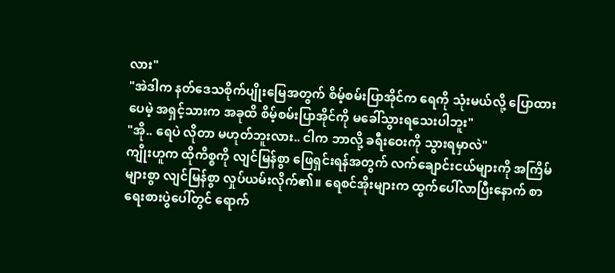လား"
"အဲဒါက နတ်ဒေသစိုက်ပျိုးမြေအတွက် စိမ့်စမ်းပြာအိုင်က ရေကို သုံးမယ်လို့ ပြောထားပေမဲ့ အရှင့်သားက အခုထိ စိမ့်စမ်းပြာအိုင်ကို မခေါ်သွားရသေးပါဘူး"
"အို.. ရေပဲ လိုတာ မဟုတ်ဘူးလား.. ငါက ဘာလို့ ခရီးဝေးကို သွားရမှာလဲ"
ကျိုးဟူက ထိုကိစ္စကို လျင်မြန်စွာ ဖြေရှင်းရန်အတွက် လက်ချောင်းငယ်များကို အကြိမ်များစွာ လျင်မြန်စွာ လှုပ်ယမ်းလိုက်၏။ ရေစင်အိုးများက ထွက်ပေါ်လာပြီးနောက် စာရေးစားပွဲပေါ်တွင် ရောက်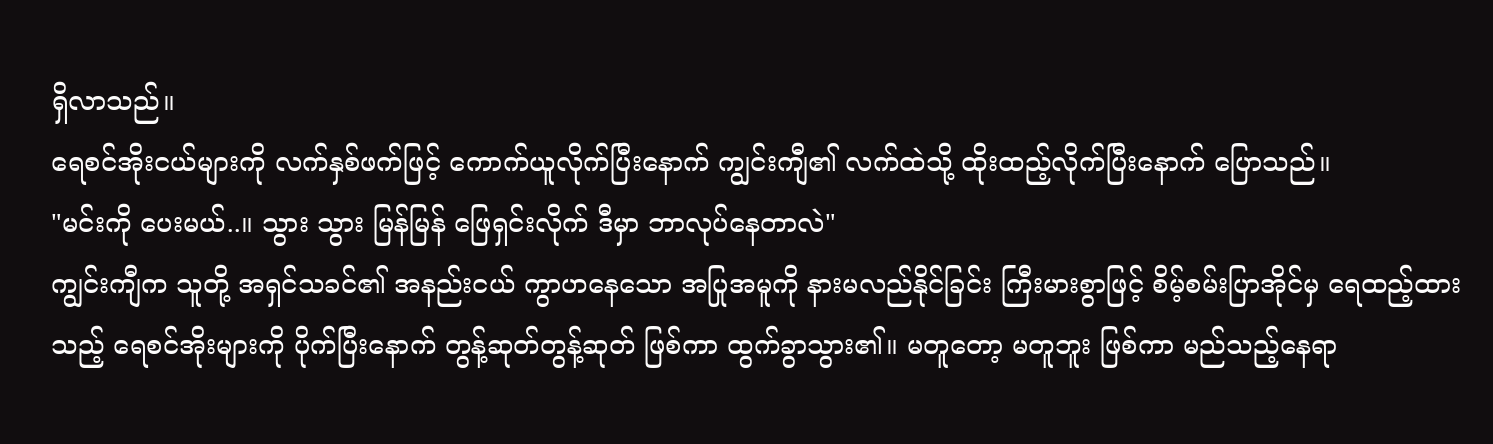ရှိလာသည်။
ရေစင်အိုးငယ်များကို လက်နှစ်ဖက်ဖြင့် ကောက်ယူလိုက်ပြီးနောက် ကျွင်းကျီ၏ လက်ထဲသို့ ထိုးထည့်လိုက်ပြီးနောက် ပြောသည်။
"မင်းကို ပေးမယ်..။ သွား သွား မြန်မြန် ဖြေရှင်းလိုက် ဒီမှာ ဘာလုပ်နေတာလဲ"
ကျွင်းကျီက သူတို့ အရှင်သခင်၏ အနည်းငယ် ကွာဟနေသော အပြုအမူကို နားမလည်နိုင်ခြင်း ကြီးမားစွာဖြင့် စိမ့်စမ်းပြာအိုင်မှ ရေထည့်ထားသည့် ရေစင်အိုးများကို ပိုက်ပြီးနောက် တွန့်ဆုတ်တွန့်ဆုတ် ဖြစ်ကာ ထွက်ခွာသွား၏။ မတူတော့ မတူဘူး ဖြစ်ကာ မည်သည့်နေရာ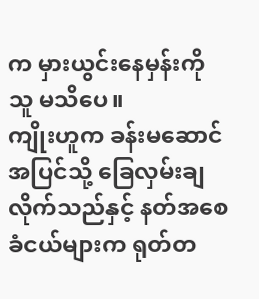က မှားယွင်းနေမှန်းကို သူ မသိပေ။
ကျိုးဟူက ခန်းမဆောင်အပြင်သို့ ခြေလှမ်းချလိုက်သည်နှင့် နတ်အစေခံငယ်များက ရုတ်တ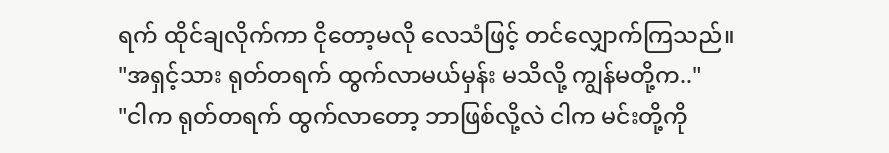ရက် ထိုင်ချလိုက်ကာ ငိုတော့မလို လေသံဖြင့် တင်လျှောက်ကြသည်။
"အရှင့်သား ရုတ်တရက် ထွက်လာမယ်မှန်း မသိလို့ ကျွန်မတို့က.."
"ငါက ရုတ်တရက် ထွက်လာတော့ ဘာဖြစ်လို့လဲ ငါက မင်းတို့ကို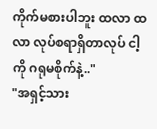ကိုက်မစားပါဘူး ထလာ ထလာ လုပ်စရာရှိတာလုပ် ငါ့ကို ဂရုမစိုက်နဲ့.."
"အရှင့်သား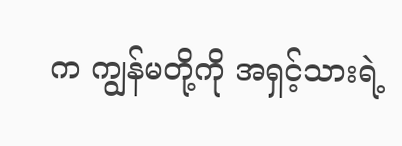က ကျွန်မတို့ကို အရှင့်သားရဲ့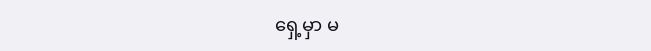ရှေ့မှာ မ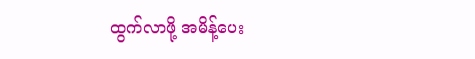ထွက်လာဖို့ အမိန့်ပေး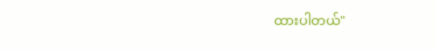ထားပါတယ်"